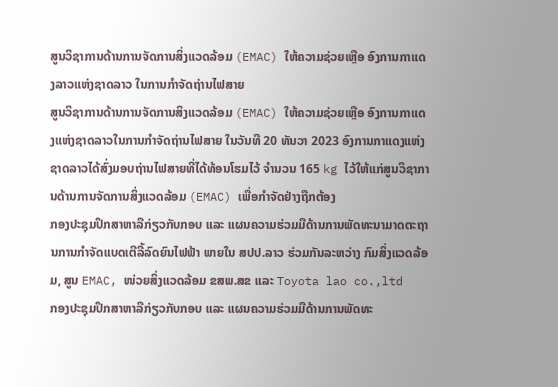ສູນວິຊາການດ້ານການຈັດການສິ່ງແວດລ້ອມ (EMAC) ໃຫ້ຄວາມຊ່ວຍເຫຼືອ ອົງການກາແດງລາວແຫ່ງຊາດລາວ ໃນການກຳຈັດຖ່ານໄຟສາຍ
ສູນວິຊາການດ້ານການຈັດການສິງແວດລ້ອມ (EMAC) ໃຫ້ຄວາມຊ່ວຍເຫຼືອ ອົງການກາແດງແຫ່ງຊາດລາວໃນການກຳຈັດຖ່ານໄຟສາຍ ໃນວັນທີ 20 ທັນວາ 2023 ອົງການກາແດງແຫ່ງຊາດລາວໄດ້ສົ່ງມອບຖ່ານໄຟສາຍທີ່ໄດ້ທ້ອນໂຮມໄວ້ ຈຳນວນ 165 kg ໄວ້ໃຫ້ແກ່ສູນວິຊາການດ້ານການຈັດການສິ່ງແວດລ້ອມ (EMAC) ເພື່ອກຳຈັດຢ່າງຖືກຕ້ອງ
ກອງປະຊຸມປຶກສາຫາລືກ່ຽວກັບກອບ ແລະ ແຜນຄວາມຮ່ວມມືດ້ານການພັດທະນາມາດຕະຖານການກຳຈັດແບດເຕີລີ້ລົດຍົນໄຟຟ້າ ພາຍໃນ ສປປ.ລາວ ຮ່ວມກັນລະຫວ່າງ ກົມສິ່ງແວດລ້ອມ, ສູນ EMAC, ໜ່ວຍສິ່ງແວດລ້ອມ ຂສພ.ສຂ ແລະ Toyota lao co.,ltd
ກອງປະຊຸມປຶກສາຫາລືກ່ຽວກັບກອບ ແລະ ແຜນຄວາມຮ່ວມມືດ້ານການພັດທະ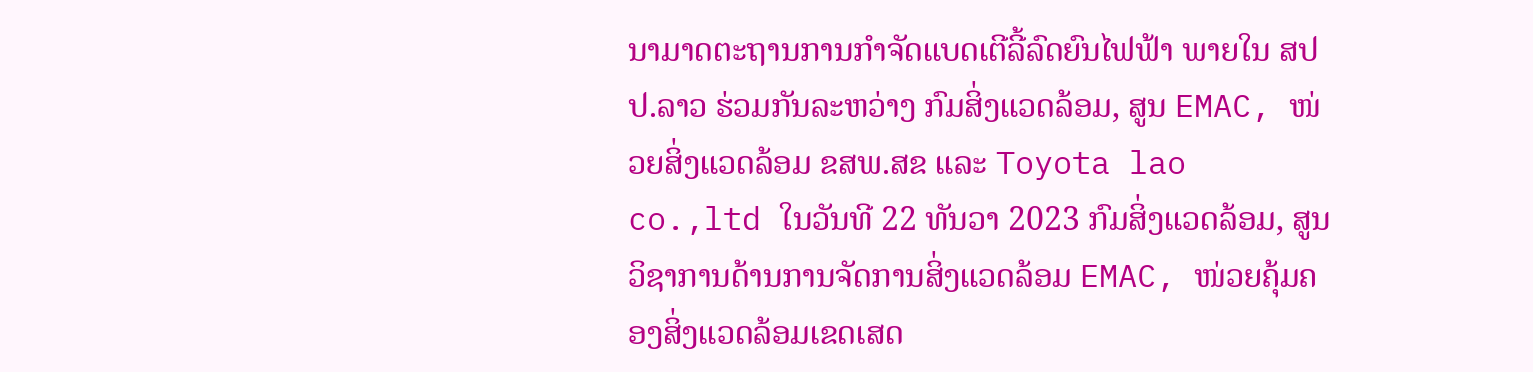ນາມາດຕະຖານການກຳຈັດແບດເຕີລີ້ລົດຍົນໄຟຟ້າ ພາຍໃນ ສປປ.ລາວ ຮ່ວມກັນລະຫວ່າງ ກົມສິ່ງແວດລ້ອມ, ສູນ EMAC, ໜ່ວຍສິ່ງແວດລ້ອມ ຂສພ.ສຂ ແລະ Toyota lao co.,ltd ໃນວັນທີ 22 ທັນວາ 2023 ກົມສິ່ງແວດລ້ອມ, ສູນວິຊາການດ້ານການຈັດການສິ່ງແວດລ້ອມ EMAC, ໜ່ວຍຄຸ້ມຄອງສິ່ງແວດລ້ອມເຂດເສດ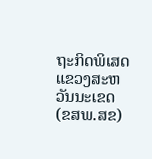ຖະກິດພິເສດແຂວງສະຫວັນນະເຂດ (ຂສພ.ສຂ)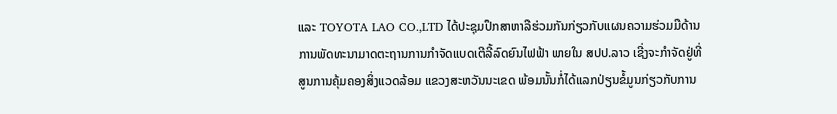ແລະ TOYOTA LAO CO.,LTD ໄດ້ປະຊຸມປຶກສາຫາລືຮ່ວມກັນກ່ຽວກັບແຜນຄວາມຮ່ວມມືດ້ານການພັດທະນາມາດຕະຖານການກຳຈັດແບດເຕີລີ້ລົດຍົນໄຟຟ້າ ພາຍໃນ ສປປ.ລາວ ເຊີ່ງຈະກຳຈັດຢູ່ທີ່ສູນການຄຸ້ມຄອງສິ່ງແວດລ້ອມ ແຂວງສະຫວັນນະເຂດ ພ້ອມນັ້ນກໍ່ໄດ້ແລກປ່ຽນຂໍ້ມູນກ່ຽວກັບການ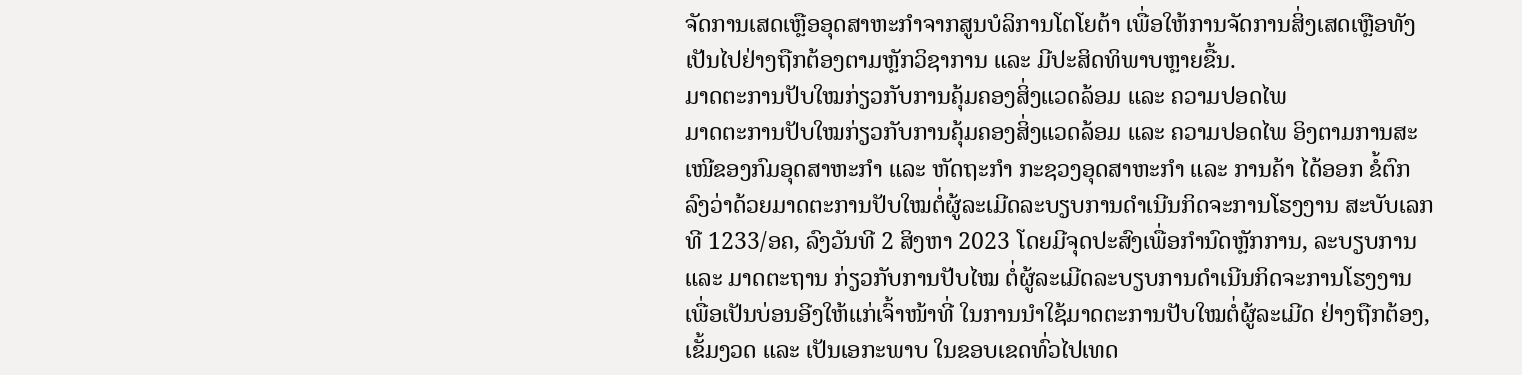ຈັດການເສດເຫຼືອອຸດສາຫະກຳຈາກສູນບໍລິການໂຕໂຍຕ້າ ເພື່ອໃຫ້ການຈັດການສິ່ງເສດເຫຼືອທັງເປັນໄປຢ່າງຖືກຕ້ອງຕາມຫຼັກວິຊາການ ແລະ ມີປະສິດທິພາບຫຼາຍຂື້ນ.
ມາດຕະການປັບໃໝກ່ຽວກັບການຄຸ້ມຄອງສິ່ງແວດລ້ອມ ແລະ ຄວາມປອດໄພ
ມາດຕະການປັບໃໝກ່ຽວກັບການຄຸ້ມຄອງສິ່ງແວດລ້ອມ ແລະ ຄວາມປອດໄພ ອິງຕາມການສະເໜີຂອງກົມອຸດສາຫະກຳ ແລະ ຫັດຖະກຳ ກະຊວງອຸດສາຫະກຳ ແລະ ການຄ້າ ໄດ້ອອກ ຂໍ້ຕົກລົງວ່າດ້ວຍມາດຕະການປັບໃໝຕໍ່ຜູ້ລະເມີດລະບຽບການດຳເນີນກິດຈະການໂຮງງານ ສະບັບເລກທີ 1233/ອຄ, ລົງວັນທີ 2 ສິງຫາ 2023 ໂດຍມີຈຸດປະສົງເພື່ອກຳນົດຫຼັກການ, ລະບຽບການ ແລະ ມາດຕະຖານ ກ່ຽວກັບການປັບໄໝ ຕໍ່ຜູ້ລະເມີດລະບຽບການດຳເນີນກິດຈະການໂຮງງານ ເພື່ອເປັນບ່ອນອີງໃຫ້ແກ່ເຈົ້າໜ້າທີ່ ໃນການນຳໃຊ້ມາດຕະການປັບໃໝຕໍ່ຜູ້ລະເມີດ ຢ່າງຖືກຕ້ອງ, ເຂັ້ມງວດ ແລະ ເປັນເອກະພາບ ໃນຂອບເຂດທົ່ວໄປເທດ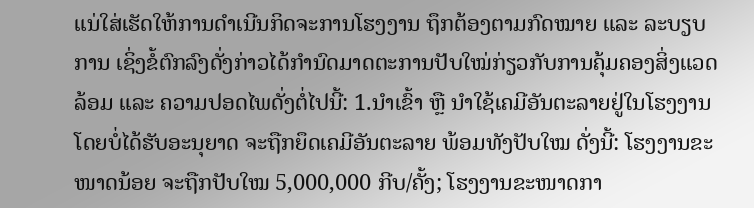ແນ່ໃສ່ເຮັດໃຫ້ການດຳເນີນກິດຈະການໂຮງງານ ຖຶກຕ້ອງຕາມກົດໝາຍ ແລະ ລະບຽບການ ເຊິ່ງຂໍ້ຕົກລົງດັ່ງກ່າວໄດ້ກຳນົດມາດຕະການປັບໃໝ່ກ່ຽວກັບການຄຸ້ມຄອງສິ່ງແວດລ້ອມ ແລະ ຄວາມປອດໄພດັ່ງຕໍ່ໄປນີ້: 1.ນຳເຂົ້າ ຫຼື ນຳໃຊ້ເຄມີອັນຕະລາຍຢູ່ໃນໂຮງງານ ໂດຍບໍ່ໄດ້ຮັບອະນຸຍາດ ຈະຖືກຍຶດເຄມີອັນຕະລາຍ ພ້ອມທັງປັບໃໝ ດັ່ງນີ້: ໂຮງງານຂະໜາດນ້ອຍ ຈະຖືກປັບໃໝ 5,000,000 ກີບ/ຄັ້ງ; ໂຮງງານຂະໜາດກາ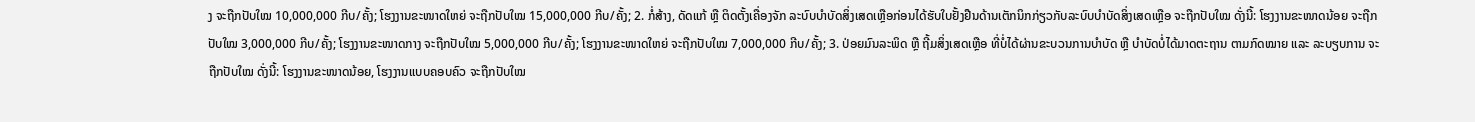ງ ຈະຖືກປັບໃໝ 10,000,000 ກີບ/ຄັ້ງ; ໂຮງງານຂະໜາດໃຫຍ່ ຈະຖືກປັບໃໝ 15,000,000 ກີບ/ຄັ້ງ; 2. ກໍ່ສ້າງ, ດັດແກ້ ຫຼື ຕິດຕັ້ງເຄື່ອງຈັກ ລະບົບບຳບັດສິ່ງເສດເຫຼືອກ່ອນໄດ້ຮັບໃບຢັ້ງຢືນດ້ານເຕັກນິກກ່ຽວກັບລະບົບບຳບັດສິ່ງເສດເຫຼືອ ຈະຖືກປັບໃໝ ດັ່ງນີ້: ໂຮງງານຂະໜາດນ້ອຍ ຈະຖືກປັບໃໝ 3,000,000 ກີບ/ຄັ້ງ; ໂຮງງານຂະໜາດກາງ ຈະຖືກປັບໃໝ 5,000,000 ກີບ/ຄັ້ງ; ໂຮງງານຂະໜາດໃຫຍ່ ຈະຖືກປັບໃໝ 7,000,000 ກີບ/ຄັ້ງ; 3. ປ່ອຍມົນລະພິດ ຫຼື ຖີ້ມສິ່ງເສດເຫຼືອ ທີ່ບໍ່ໄດ້ຜ່ານຂະບວນການບຳບັດ ຫຼື ບຳບັດບໍ່ໄດ້ມາດຕະຖານ ຕາມກົດໝາຍ ແລະ ລະບຽບການ ຈະຖືກປັບໃໝ ດັ່ງນີ້: ໂຮງງານຂະໜາດນ້ອຍ, ໂຮງງານແບບຄອບຄົວ ຈະຖືກປັບໃໝ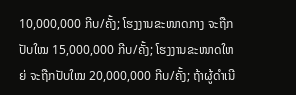10,000,000 ກີບ/ຄັ້ງ; ໂຮງງານຂະໜາດກາງ ຈະຖືກປັບໃໝ 15,000,000 ກີບ/ຄັ້ງ; ໂຮງງານຂະໜາດໃຫຍ່ ຈະຖືກປັບໃໝ 20,000,000 ກີບ/ຄັ້ງ; ຖ້າຜູ້ດຳເນີ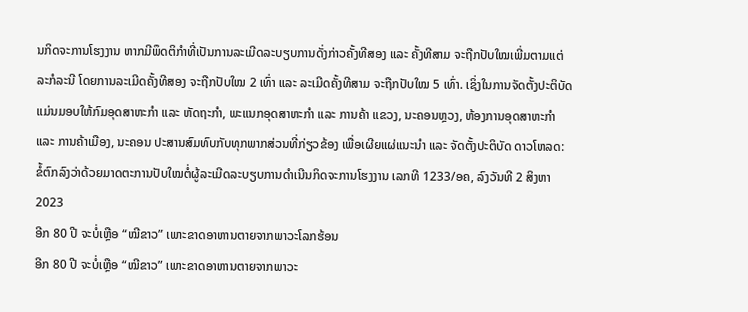ນກິດຈະການໂຮງງານ ຫາກມີພຶດຕິກຳທີ່ເປັນການລະເມີດລະບຽບການດັ່ງກ່າວຄັ້ງທີສອງ ແລະ ຄັ້ງທີສາມ ຈະຖືກປັບໃໝເພີ່ມຕາມແຕ່ລະກໍລະນີ ໂດຍການລະເມີດຄັ້ງທີສອງ ຈະຖືກປັບໃໝ 2 ເທົ່າ ແລະ ລະເມີດຄັ້ງທີສາມ ຈະຖືກປັບໃໝ 5 ເທົ່າ. ເຊິ່ງໃນການຈັດຕັ້ງປະຕິບັດແມ່ນມອບໃຫ້ກົມອຸດສາຫະກຳ ແລະ ຫັດຖະກຳ, ພະແນກອຸດສາຫະກຳ ແລະ ການຄ້າ ແຂວງ, ນະຄອນຫຼວງ, ຫ້ອງການອຸດສາຫະກຳ ແລະ ການຄ້າເມືອງ, ນະຄອນ ປະສານສົມທົບກັບທຸກພາກສ່ວນທີ່ກ່ຽວຂ້ອງ ເພື່ອເຜີຍແຜ່ແນະນຳ ແລະ ຈັດຕັ້ງປະຕິບັດ ດາວໂຫລດ: ຂໍ້ຕົກລົງວ່າດ້ວຍມາດຕະການປັບໃໝຕໍ່ຜູ້ລະເມີດລະບຽບການດຳເນີນກິດຈະການໂຮງງານ ເລກທີ 1233/ອຄ, ລົງວັນທີ 2 ສິງຫາ 2023
ອີກ 80 ປີ ຈະບໍ່ເຫຼືອ “ໝີຂາວ” ເພາະຂາດອາຫານຕາຍຈາກພາວະໂລກຮ້ອນ
ອີກ 80 ປີ ຈະບໍ່ເຫຼືອ “ໝີຂາວ” ເພາະຂາດອາຫານຕາຍຈາກພາວະ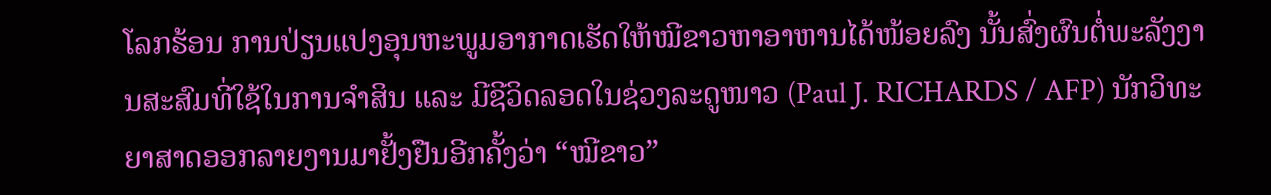ໂລກຮ້ອນ ການປ່ຽນແປງອຸນຫະພູມອາກາດເຮັດໃຫ້ໝີຂາວຫາອາຫານໄດ້ໜ້ອຍລົງ ນັ້ນສົ່ງຜົນຕໍ່ພະລັງງານສະສົມທີ່ໃຊ້ໃນການຈຳສິນ ແລະ ມີຊີວິດລອດໃນຊ່ວງລະດູໜາວ (Paul J. RICHARDS / AFP) ນັກວິທະຍາສາດອອກລາຍງານມາຢັ້ງຢືນອີກຄັ້ງວ່າ “ໝີຂາວ”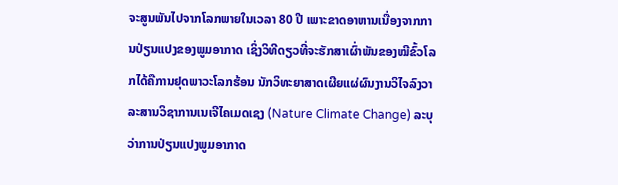ຈະສູນພັນໄປຈາກໂລກພາຍໃນເວລາ 80 ປີ ເພາະຂາດອາຫານເນື່ອງຈາກການປ່ຽນແປງຂອງພູມອາກາດ ເຊິ່ງວິທີດຽວທີ່ຈະຮັກສາເຜົ່າພັນຂອງໝີຂົ້ວໂລກໄດ້ຄືການຢຸດພາວະໂລກຮ້ອນ ນັກວິທະຍາສາດເຜີຍແຜ່ຜົນງານວິໄຈລົງວາລະສານວິຊາການເນເຈີໄຄເມດເຊງ (Nature Climate Change) ລະບຸວ່າການປ່ຽນແປງພູມອາກາດ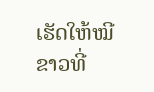ເຮັດໃຫ້ໝີຂາວທີ່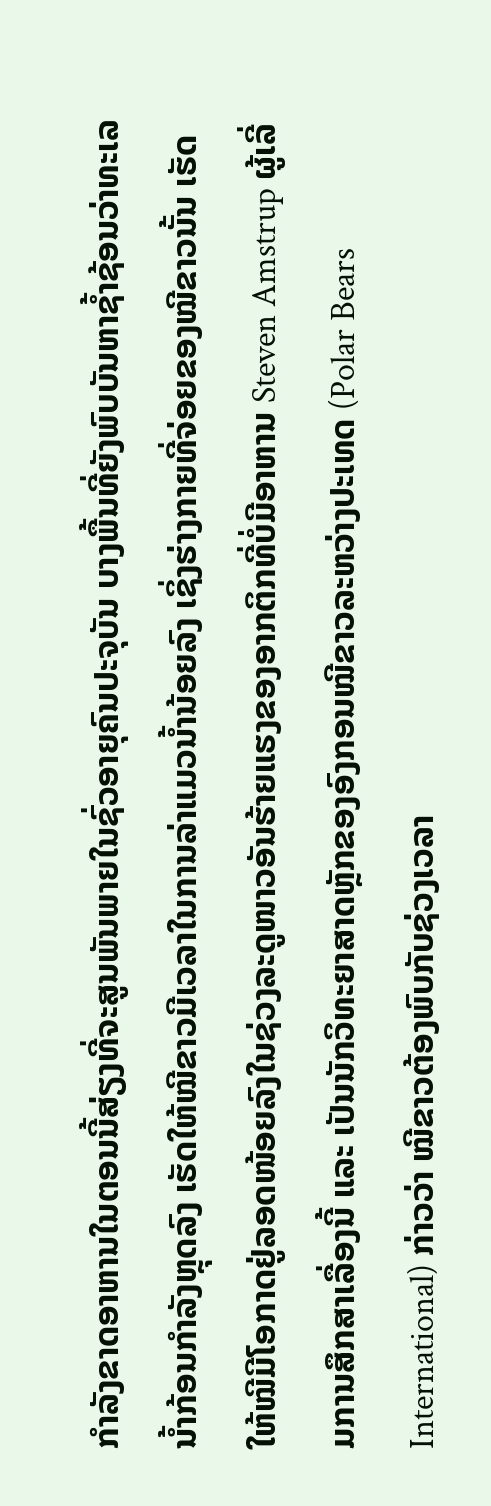ກຳລັງຂາດອາຫານໃນຕອນນີ້ສ່ຽງທີ່ຈະສູນພັນພາຍໃນຊົ່ວອາຍຸຄົນປະຈຸບັນ ບາງພື້ນທີ່ຍັງພົບບັນຫາຊ້ຳຊ້ອນວ່າທະເລນ້ຳກ້ອນກຳລັງຫຼຸດລົງ ເຮັດໃຫ້ໝີຂາວມີເວລາໃນການລ່າແມວນ້ຳນ້ອຍລົງ ເຊິ່ງຮ່າງກາຍທີ່ຈ່ອຍຂອງໝີຂາວນັ້ນ ເຮັດໃຫ້ໝີມີໂອກາດຢູ່ລອດໜ້ອຍລົງໃນຊ່ວງລະດູໜາວອັນຮ້າຍແຮງຂອງອາກຕິກທີ່ບໍ່ມີອາຫານ Steven Amstrup ຜູ້ເລີ່ມການສຶກສາເລື່ອງນີ້ ແລະ ເປັນນັກວິທະຍາສາດຫຼັກຂອງອົງກອນໝີຂາວລະຫວ່າງປະເທດ (Polar Bears International) ກ່າວວ່າ ໝີຂາວຕ້ອງພົບກັບຊ່ວງເວລາ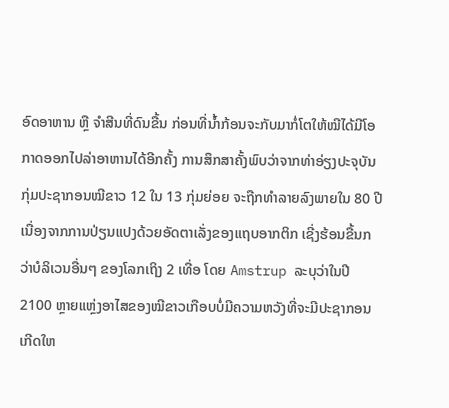ອົດອາຫານ ຫຼື ຈຳສີນທີ່ດົນຂື້ນ ກ່ອນທີ່ນ້ຳກ້ອນຈະກັບມາກໍ່ໂຕໃຫ້ໝີໄດ້ມີໂອກາດອອກໄປລ່າອາຫານໄດ້ອີກຄັ້ງ ການສຶກສາຄັ້ງພົບວ່າຈາກທ່າອ່ຽງປະຈຸບັນກຸ່ມປະຊາກອນໝີຂາວ 12 ໃນ 13 ກຸ່ມຍ່ອຍ ຈະຖືກທຳລາຍລົງພາຍໃນ 80 ປີ ເນື່ອງຈາກການປ່ຽນແປງດ້ວຍອັດຕາເລັ່ງຂອງແຖບອາກຕິກ ເຊີ່ງຮ້ອນຂື້ນກວ່າບໍລິເວນອື່ນໆ ຂອງໂລກເຖິງ 2 ເທື່ອ ໂດຍ Amstrup ລະບຸວ່າໃນປີ 2100 ຫຼາຍແຫຼ່ງອາໄສຂອງໝີຂາວເກືອບບໍ່ມີຄວາມຫວັງທີ່ຈະມີປະຊາກອນເກີດໃຫ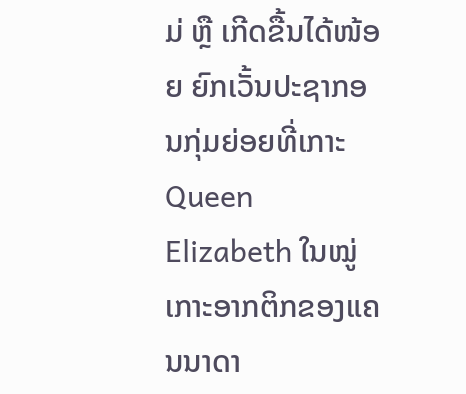ມ່ ຫຼື ເກີດຂື້ນໄດ້ໜ້ອຍ ຍົກເວັ້ນປະຊາກອນກຸ່ມຍ່ອຍທີ່ເກາະ Queen Elizabeth ໃນໝູ່ເກາະອາກຕິກຂອງແຄນນາດາ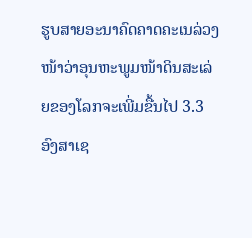ຮູບສາຍອະນາຄົດຄາດຄະເນລ່ວງໜ້າວ່າອຸນຫະພູມໜ້າດິນສະເລ່ຍຂອງໂລກຈະເພີ່ມຂື້ນໄປ 3.3 ອົງສາເຊ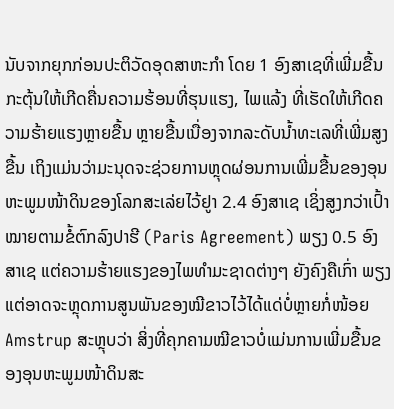ນັບຈາກຍຸກກ່ອນປະຕິວັດອຸດສາຫະກໍາ ໂດຍ 1 ອົງສາເຊທີ່ເພີ່ມຂື້ນ ກະຕຸ້ນໃຫ້ເກີດຄື່ນຄວາມຮ້ອນທີ່ຮຸນແຮງ, ໄພແລ້ງ ທີ່ເຮັດໃຫ້ເກີດຄວາມຮ້າຍແຮງຫຼາຍຂື້ນ ຫຼາຍຂື້ນເນື່ອງຈາກລະດັບນ້ຳທະເລທີ່ເພີ່ມສູງຂື້ນ ເຖິງແມ່ນວ່າມະນຸດຈະຊ່ວຍການຫຼຸດຜ່ອນການເພີ່ມຂື້ນຂອງອຸນຫະພູມໜ້າດິນຂອງໂລກສະເລ່ຍໄວ້ຢູາ 2.4 ອົງສາເຊ ເຊິ່ງສູງກວ່າເປົ້າໝາຍຕາມຂໍ້ຕົກລົງປາຮີ (Paris Agreement) ພຽງ 0.5 ອົງສາເຊ ແຕ່ຄວາມຮ້າຍແຮງຂອງໄພທຳມະຊາດຕ່າງໆ ຍັງຄົງຄືເກົ່າ ພຽງແຕ່ອາດຈະຫຼຸດການສູນພັນຂອງໝີຂາວໄວ້ໄດ້ແດ່ບໍ່ຫຼາຍກໍ່ໜ້ອຍ Amstrup ສະຫຼຸບວ່າ ສິ່ງທີ່ຄຸກຄາມໝີຂາວບໍ່ແມ່ນການເພີ່ມຂື້ນຂອງອຸນຫະພູມໜ້າດິນສະ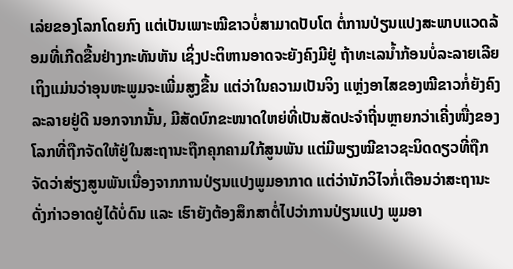ເລ່ຍຂອງໂລກໂດຍກົງ ແຕ່ເປັນເພາະໝີຂາວບໍ່ສາມາດປັບໂຕ ຕໍ່ການປ່ຽນແປງສະພາບແວດລ້ອມທີ່ເກີດຂື້ນຢ່າງກະທັນຫັນ ເຊິ່ງປະຕິຫານອາດຈະຍັງຄົງມີຢູ່ ຖ້າທະເລນ້ຳກ້ອນບໍ່ລະລາຍເລີຍ ເຖິງແມ່ນວ່າອຸນຫະພູມຈະເພີ່ມສູງຂື້ນ ແຕ່ວ່າໃນຄວາມເປັນຈິງ ແຫຼ່ງອາໄສຂອງໝີຂາວກໍ່ຍັງຄົງລະລາຍຢູ່ດີ ນອກຈາກນັ້ນ, ມີສັດບົກຂະໜາດໃຫຍ່ທີ່ເປັນສັດປະຈຳຖີ່ນຫຼາຍກວ່າເຄີ່ງໜື່ງຂອງໂລກທີ່ຖືກຈັດໃຫ້ຢູ່ໃນສະຖານະຖືກຄຸກຄາມໃກ້ສູນພັນ ແຕ່ມີພຽງໝີຂາວຊະນິດດຽວທີ່ຖືກຈັດວ່າສ່ຽງສູນພັນເນື່ອງຈາກການປ່ຽນແປງພູມອາກາດ ແຕ່ວ່ານັກວິໄຈກໍ່ເຕືອນວ່າສະຖານະດັ່ງກ່າວອາດຢູ່ໄດ້ບໍ່ດົນ ແລະ ເຮົາຍັງຕ້ອງສຶກສາຕໍ່ໄປວ່າການປ່ຽນແປງ ພູມອາ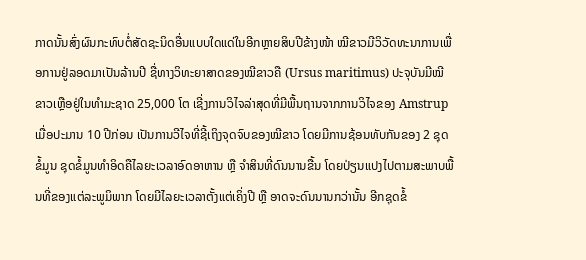ກາດນັ້ນສົ່ງຜົນກະທົບຕໍ່ສັດຊະນິດອື່ນແບບໃດແດ່ໃນອີກຫຼາຍສິບປີຂ້າງໜ້າ ໝີຂາວມີວິວັດທະນາການເພື່ອການຢູ່ລອດມາເປັນລ້ານປີ ຊື່ທາງວິທະຍາສາດຂອງໝີຂາວຄື (Ursus maritimus) ປະຈຸບັນມີໝີຂາວເຫຼືອຢູ່ໃນທຳມະຊາດ 25,000 ໂຕ ເຊີ່ງການວິໄຈລ່າສຸດທີ່ມີພື້ນຖານຈາກການວິໄຈຂອງ Amstrup ເມື່ອປະມານ 10 ປີກ່ອນ ເປັນການວີໄຈທີ່ຊີ້ເຖິງຈຸດຈົບຂອງໝີຂາວ ໂດຍມີການຊ້ອນທັບກັນຂອງ 2 ຊຸດຂໍ້ມູນ ຊຸດຂໍ້ມູນທຳອິດຄືໄລຍະເວລາອົດອາຫານ ຫຼື ຈຳສິນທີ່ດົນນານຂື້ນ ໂດຍປ່ຽນແປງໄປຕາມສະພາບພື້ນທີ່ຂອງແຕ່ລະພູມິພາກ ໂດຍມີໄລຍະເວລາຕັ້ງແຕ່ເຄິ່ງປີ ຫຼື ອາດຈະດົນນານກວ່ານັ້ນ ອີກຊຸດຂໍ້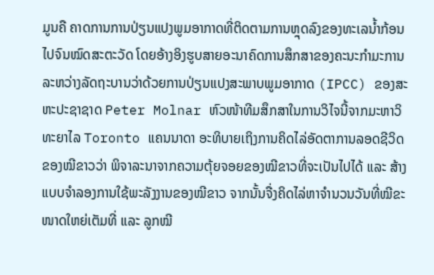ມູນຄື ຄາດການການປ່ຽນແປງພູມອາກາດທີ່ຕິດຕາມການຫຼຸດລົງຂອງທະເລນ້ຳກ້ອນໄປຈົນໝົດສະຕະວັດ ໂດຍອ້າງອິງຮູບສາຍອະນາຄົດການສຶກສາຂອງຄະນະກຳມະການລະຫວ່າງລັດຖະບານວ່າດ້ວຍການປ່ຽນແປງສະພາບພູມອາກາດ (IPCC) ຂອງສະຫະປະຊາຊາດ Peter Molnar ຫົວໜ້າທີມສຶກສາໃນການວິໄຈນີ້ຈາກມະຫາວິທະຍາໄລ Toronto ແຄນນາດາ ອະທິບາຍເຖິງການຄິດໄລ່ອັດຕາການລອດຊີວິດຂອງໝີຂາວວ່າ ພິຈາລະນາຈາກຄວາມຕຸ້ຍຈອຍຂອງໝີຂາວທີ່ຈະເປັນໄປໄດ້ ແລະ ສ້າງແບບຈຳລອງການໃຊ້ພະລັງງານຂອງໝີຂາວ ຈາກນັ້ນຈື່ງຄິດໄລ່ຫາຈຳນວນວັນທີ່ໝີຂະໜາດໃຫຍ່ເຕັມທີ່ ແລະ ລູກໝີ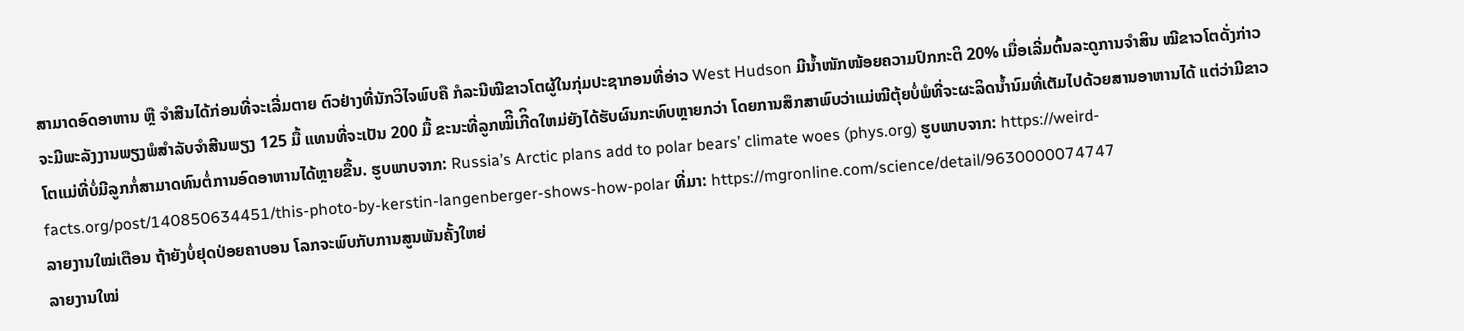ສາມາດອົດອາຫານ ຫຼື ຈຳສີນໄດ້ກ່ອນທີ່ຈະເລີ່ມຕາຍ ຕົວຢ່າງທີ່ນັກວິໄຈພົບຄື ກໍລະນີໝີຂາວໂຕຜູ້ໃນກຸ່ມປະຊາກອນທີ່ອ່າວ West Hudson ມີນ້ຳໜັກໜ້ອຍຄວາມປົກກະຕິ 20% ເມື່ອເລີ່ມຕົ້ນລະດູການຈຳສິນ ໝີຂາວໂຕດັ່ງກ່າວຈະມີພະລັງງານພຽງພໍສຳລັບຈຳສີນພຽງ 125 ມື້ ແທນທີ່ຈະເປັນ 200 ມື້ ຂະນະທີ່ລູກໝິີເກີິດໃຫມ່ຍັງໄດ້ຮັບຜົນກະທົບຫຼາຍກວ່າ ໂດຍການສຶກສາພົບວ່າແມ່ໝີຕຸ້ຍບໍ່ພໍທີ່ຈະຜະລິດນ້ຳນົມທີ່ເຕັມໄປດ້ວຍສານອາຫານໄດ້ ແຕ່ວ່າມີຂາວໂຕແມ່ທີ່ບໍ່ມີລູກກໍ່ສາມາດທົນຕໍ່ການອົດອາຫານໄດ້ຫຼາຍຂື້ນ. ຮູບພາບຈາກ: Russia’s Arctic plans add to polar bears’ climate woes (phys.org) ຮູບພາບຈາກ: https://weird-facts.org/post/140850634451/this-photo-by-kerstin-langenberger-shows-how-polar ທີ່ມາ: https://mgronline.com/science/detail/9630000074747
ລາຍງານໃໝ່ເຕືອນ ຖ້າຍັງບໍ່ຢຸດປ່ອຍຄາບອນ ໂລກຈະພົບກັບການສູນພັນຄັ້ງໃຫຍ່
ລາຍງານໃໝ່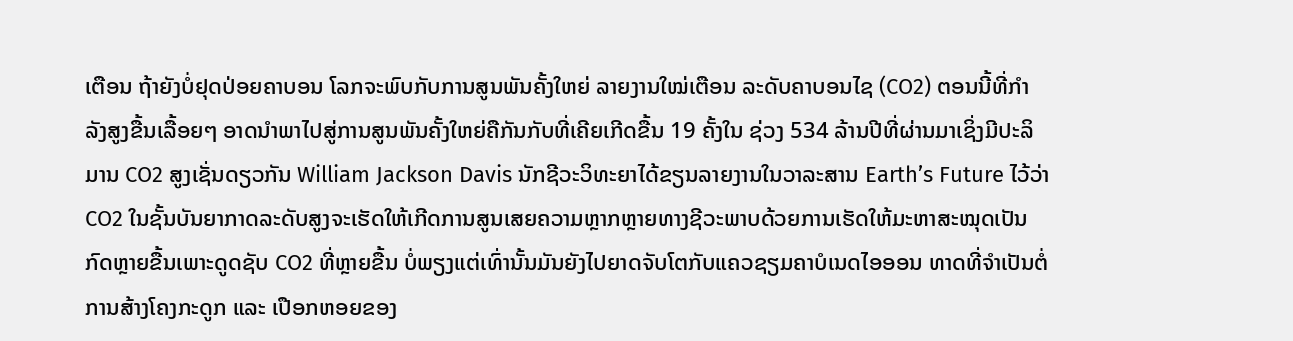ເຕືອນ ຖ້າຍັງບໍ່ຢຸດປ່ອຍຄາບອນ ໂລກຈະພົບກັບການສູນພັນຄັ້ງໃຫຍ່ ລາຍງານໃໝ່ເຕືອນ ລະດັບຄາບອນໄຊ (CO2) ຕອນນີ້ທີ່ກຳລັງສູງຂື້ນເລື້ອຍໆ ອາດນຳພາໄປສູ່ການສູນພັນຄັ້ງໃຫຍ່ຄືກັນກັບທີ່ເຄີຍເກີດຂື້ນ 19 ຄັ້ງໃນ ຊ່ວງ 534 ລ້ານປີທີ່ຜ່ານມາເຊິ່ງມີປະລິມານ CO2 ສູງເຊັ່ນດຽວກັນ William Jackson Davis ນັກຊີວະວິທະຍາໄດ້ຂຽນລາຍງານໃນວາລະສານ Earth’s Future ໄວ້ວ່າ CO2 ໃນຊັ້ນບັນຍາກາດລະດັບສູງຈະເຮັດໃຫ້ເກີດການສູນເສຍຄວາມຫຼາກຫຼາຍທາງຊີວະພາບດ້ວຍການເຮັດໃຫ້ມະຫາສະໝຸດເປັນກົດຫຼາຍຂື້ນເພາະດູດຊັບ CO2 ທີ່ຫຼາຍຂື້ນ ບໍ່ພຽງແຕ່ເທົ່ານັ້ນມັນຍັງໄປຍາດຈັບໂຕກັບແຄວຊຽມຄາບໍເນດໄອອອນ ທາດທີ່ຈຳເປັນຕໍ່ການສ້າງໂຄງກະດູກ ແລະ ເປືອກຫອຍຂອງ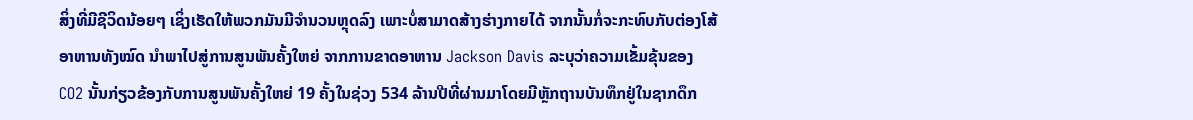ສິ່ງທີ່ມີຊີວິດນ້ອຍໆ ເຊິ່ງເຮັດໃຫ້ພວກມັນມີຈຳນວນຫຼຸດລົງ ເພາະບໍ່ສາມາດສ້າງຮ່າງກາຍໄດ້ ຈາກນັ້ນກໍ່ຈະກະທົບກັບຕ່ອງໂສ້ອາຫານທັງໝົດ ນຳພາໄປສູ່ການສູນພັນຄັ້ງໃຫຍ່ ຈາກການຂາດອາຫານ Jackson Davis ລະບຸວ່າຄວາມເຂັ້ມຂຸ້ນຂອງ CO2 ນັ້ນກ່ຽວຂ້ອງກັບການສູນພັນຄັ້ງໃຫຍ່ 19 ຄັ້ງໃນຊ່ວງ 534 ລ້ານປີທີ່ຜ່ານມາໂດຍມີຫຼັກຖານບັນທຶກຢູ່ໃນຊາກດຶກ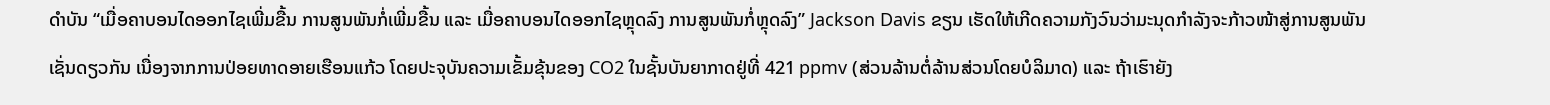ດຳບັນ “ເມື່ອຄາບອນໄດອອກໄຊເພີ່ມຂື້ນ ການສູນພັນກໍ່ເພີ່ມຂື້ນ ແລະ ເມື່ອຄາບອນໄດອອກໄຊຫຼຸດລົງ ການສູນພັນກໍ່ຫຼຸດລົງ” Jackson Davis ຂຽນ ເຮັດໃຫ້ເກີດຄວາມກັງວົນວ່າມະນຸດກຳລັງຈະກ້າວໜ້າສູ່ການສູນພັນເຊັ່ນດຽວກັນ ເນື່ອງຈາກການປ່ອຍທາດອາຍເຮືອນແກ້ວ ໂດຍປະຈຸບັນຄວາມເຂັ້ມຂຸ້ນຂອງ CO2 ໃນຊັ້ນບັນຍາກາດຢູ່ທີ່ 421 ppmv (ສ່ວນລ້ານຕໍ່ລ້ານສ່ວນໂດຍບໍລິມາດ) ແລະ ຖ້າເຮົາຍັງ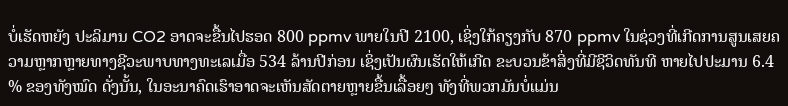ບໍ່ເຮັດຫຍັງ ປະລິມານ CO2 ອາດຈະຂື້ນໄປຮອດ 800 ppmv ພາຍໃນປີ 2100, ເຊິ່ງໃກ້ຄຽງກັບ 870 ppmv ໃນຊ່ວງທີ່ເກີດການສູນເສຍຄວາມຫຼາກຫຼາຍທາງຊີວະພາບທາງທະເລເມື່ອ 534 ລ້ານປີກ່ອນ ເຊິ່ງເປັນຜົນເຮັດໃຫ້ເກີດ ຂະບວນຂ້າສິ່ງທີ່ມີຊີວິດທັນທີ ຫາຍໄປປະມານ 6.4 % ຂອງທັງໝົດ ດັ່ງນັ້ນ, ໃນອະນາຄົດເຮົາອາດຈະເຫັນສັດຕາຍຫຼາຍຂື້ນເລື້ອຍໆ ທັງທີ່ພວກມັນບໍ່ແມ່ນ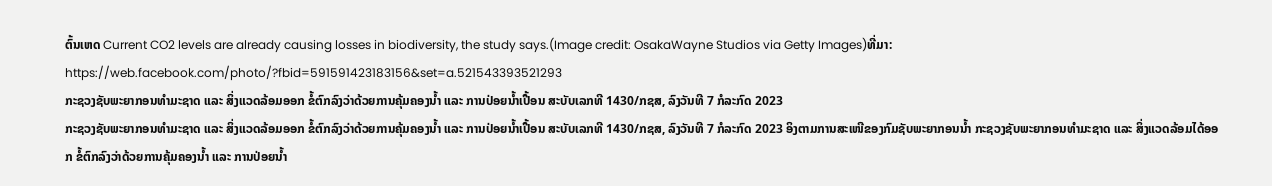ຕົ້ນເຫດ Current CO2 levels are already causing losses in biodiversity, the study says.(Image credit: OsakaWayne Studios via Getty Images)ທີ່ມາ: https://web.facebook.com/photo/?fbid=591591423183156&set=a.521543393521293
ກະຊວງຊັບພະຍາກອນທຳມະຊາດ ແລະ ສິ່ງແວດລ້ອມອອກ ຂໍ້ຕົກລົງວ່າດ້ວຍການຄຸ້ມຄອງນ້ຳ ແລະ ການປ່ອຍນ້ຳເປື້ອນ ສະບັບເລກທີ 1430/ກຊສ, ລົງວັນທີ 7 ກໍລະກົດ 2023
ກະຊວງຊັບພະຍາກອນທຳມະຊາດ ແລະ ສິ່ງແວດລ້ອມອອກ ຂໍ້ຕົກລົງວ່າດ້ວຍການຄຸ້ມຄອງນ້ຳ ແລະ ການປ່ອຍນ້ຳເປື້ອນ ສະບັບເລກທີ 1430/ກຊສ, ລົງວັນທີ 7 ກໍລະກົດ 2023 ອິງຕາມການສະເໜີຂອງກົມຊັບພະຍາກອນນ້ຳ ກະຊວງຊັບພະຍາກອນທຳມະຊາດ ແລະ ສິ່ງແວດລ້ອມໄດ້ອອກ ຂໍ້ຕົກລົງວ່າດ້ວຍການຄຸ້ມຄອງນ້ຳ ແລະ ການປ່ອຍນ້ຳ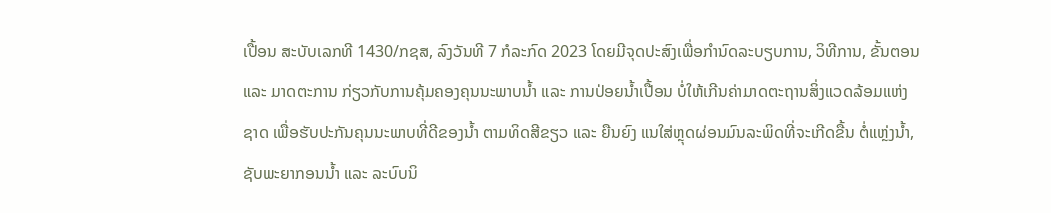ເປື້ອນ ສະບັບເລກທີ 1430/ກຊສ, ລົງວັນທີ 7 ກໍລະກົດ 2023 ໂດຍມີຈຸດປະສົງເພື່ອກຳນົດລະບຽບການ, ວິທີການ, ຂັ້ນຕອນ ແລະ ມາດຕະການ ກ່ຽວກັບການຄຸ້ມຄອງຄຸນນະພາບນ້ຳ ແລະ ການປ່ອຍນ້ຳເປື້ອນ ບໍ່ໃຫ້ເກີນຄ່າມາດຕະຖານສິ່ງແວດລ້ອມແຫ່ງຊາດ ເພື່ອຮັບປະກັນຄຸນນະພາບທີ່ດີຂອງນ້ຳ ຕາມທິດສີຂຽວ ແລະ ຍືນຍົງ ແນໃສ່ຫຼຸດຜ່ອນມົນລະພິດທີ່ຈະເກີດຂື້ນ ຕໍ່ແຫຼ່ງນ້ຳ, ຊັບພະຍາກອນນ້ຳ ແລະ ລະບົບນິ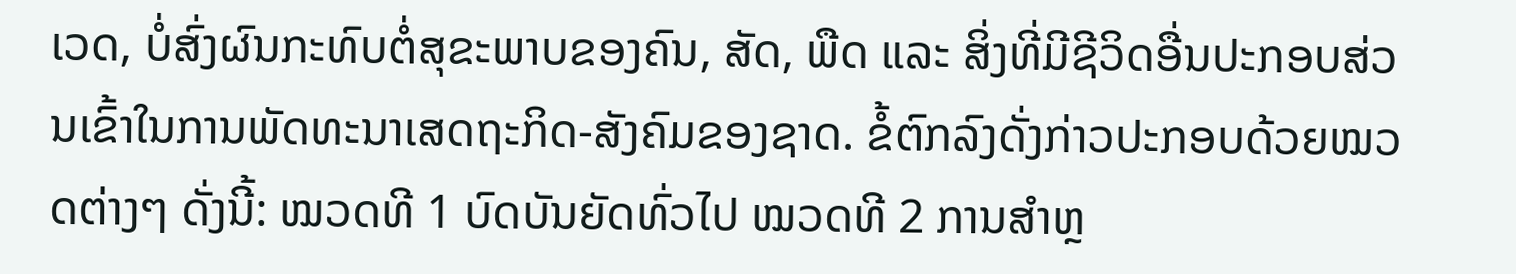ເວດ, ບໍ່ສົ່ງຜົນກະທົບຕໍ່ສຸຂະພາບຂອງຄົນ, ສັດ, ພືດ ແລະ ສິ່ງທີ່ມີຊີວິດອື່ນປະກອບສ່ວນເຂົ້າໃນການພັດທະນາເສດຖະກິດ-ສັງຄົມຂອງຊາດ. ຂໍ້ຕົກລົງດັ່ງກ່າວປະກອບດ້ວຍໝວດຕ່າງໆ ດັ່ງນີ້: ໝວດທີ 1 ບົດບັນຍັດທົ່ວໄປ ໝວດທີ 2 ການສຳຫຼ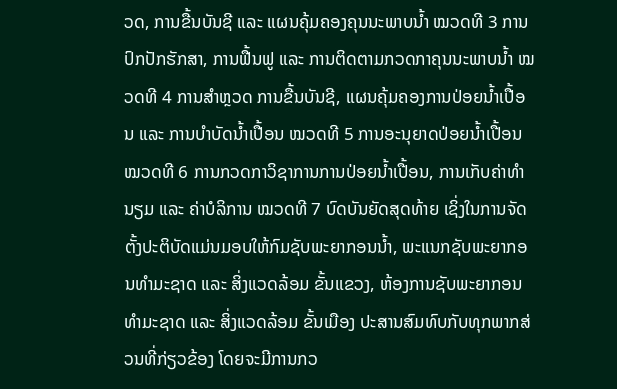ວດ, ການຂື້ນບັນຊີ ແລະ ແຜນຄຸ້ມຄອງຄຸນນະພາບນ້ຳ ໝວດທີ 3 ການປົກປັກຮັກສາ, ການຟື້ນຟູ ແລະ ການຕິດຕາມກວດກາຄຸນນະພາບນ້ຳ ໝວດທີ 4 ການສຳຫຼວດ ການຂື້ນບັນຊີ, ແຜນຄຸ້ມຄອງການປ່ອຍນ້ຳເປື້ອນ ແລະ ການບຳບັດນ້ຳເປື້ອນ ໝວດທີ 5 ການອະນຸຍາດປ່ອຍນ້ຳເປື້ອນ ໝວດທີ 6 ການກວດກາວິຊາການການປ່ອຍນ້ຳເປື້ອນ, ການເກັບຄ່າທຳນຽມ ແລະ ຄ່າບໍລິການ ໝວດທີ 7 ບົດບັນຍັດສຸດທ້າຍ ເຊິ່ງໃນການຈັດຕັ້ງປະຕິບັດແມ່ນມອບໃຫ້ກົມຊັບພະຍາກອນນ້ຳ, ພະແນກຊັບພະຍາກອນທຳມະຊາດ ແລະ ສິ່ງແວດລ້ອມ ຂັ້ນແຂວງ, ຫ້ອງການຊັບພະຍາກອນທຳມະຊາດ ແລະ ສິ່ງແວດລ້ອມ ຂັ້ນເມືອງ ປະສານສົມທົບກັບທຸກພາກສ່ວນທີ່ກ່ຽວຂ້ອງ ໂດຍຈະມີການກວ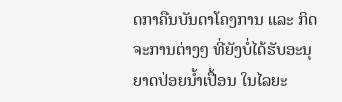ດກາຄືນບັນດາໂຄງການ ແລະ ກິດຈະການຕ່າງໆ ທີ່ຍັງບໍ່ໄດ້ຮັບອະນຸຍາດປ່ອຍນ້ຳເປື້ອນ ໃນໄລຍະ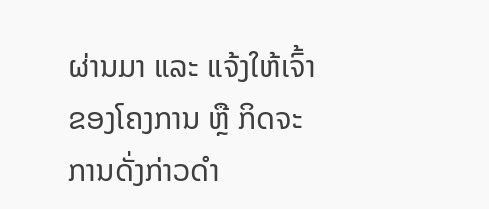ຜ່ານມາ ແລະ ແຈ້ງໃຫ້ເຈົ້າຂອງໂຄງການ ຫຼື ກິດຈະການດັ່ງກ່າວດຳ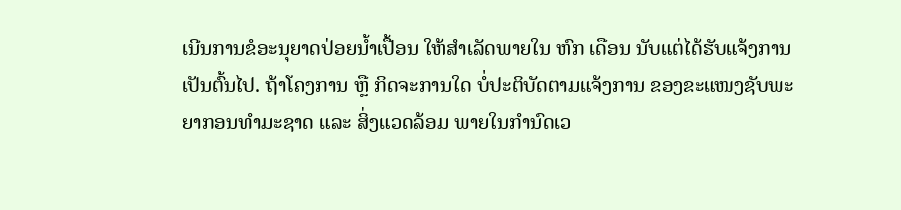ເນີນການຂໍອະນຸຍາດປ່ອຍນ້ຳເປື້ອນ ໃຫ້ສຳເລັດພາຍໃນ ຫົກ ເດືອນ ນັບແຕ່ໄດ້ຮັບແຈ້ງການ ເປັນຕົ້ນໄປ. ຖ້າໂຄງການ ຫຼື ກິດຈະການໃດ ບໍ່ປະຕິບັດຕາມແຈ້ງການ ຂອງຂະແໜງຊັບພະຍາກອນທຳມະຊາດ ແລະ ສິ່ງແວດລ້ອມ ພາຍໃນກຳນົດເວ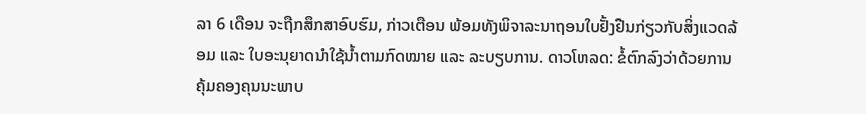ລາ 6 ເດືອນ ຈະຖືກສຶກສາອົບຮົມ, ກ່າວເຕືອນ ພ້ອມທັງພິຈາລະນາຖອນໃບຢັ້ງຢືນກ່ຽວກັບສິ່ງແວດລ້ອມ ແລະ ໃບອະນຸຍາດນຳໃຊ້ນໍ້າຕາມກົດໝາຍ ແລະ ລະບຽບການ. ດາວໂຫລດ: ຂໍ້ຕົກລົງວ່າດ້ວຍການຄຸ້ມຄອງຄຸນນະພາບ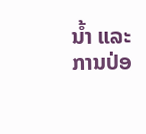ນໍ້າ ແລະ ການປ່ອ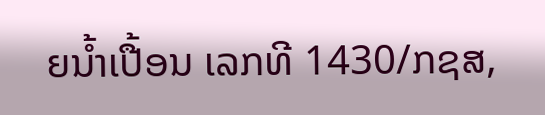ຍນໍ້າເປື້ອນ ເລກທີ 1430/ກຊສ,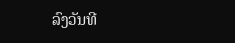ລົງວັນທີ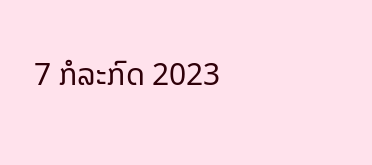7 ກໍລະກົດ 2023